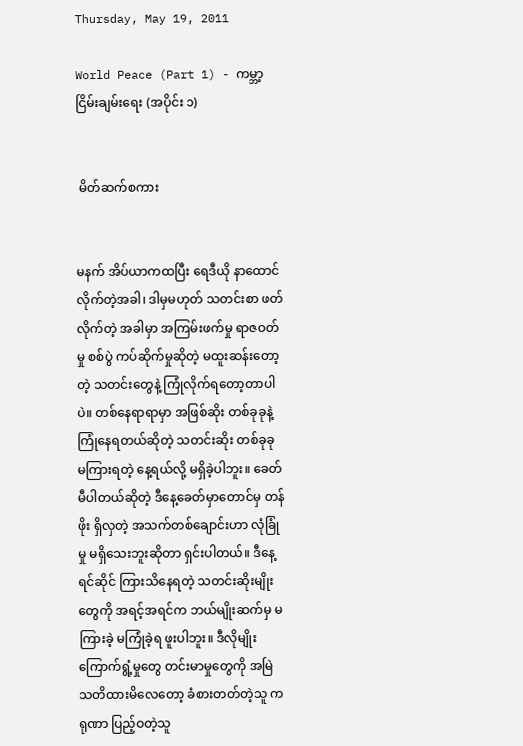Thursday, May 19, 2011

World Peace (Part 1) - ကမ္ဘာ့ငြိမ်းချမ်းရေး (အပိုင်း ၁)


 မိတ်ဆက်စကား


မနက် အိပ်ယာကထပြီး ရေဒီယို နာထောင်လိုက်တဲ့အခါ၊ ဒါမှမဟုတ် သတင်းစာ ဖတ်လိုက်တဲ့ အခါမှာ အကြမ်းဖက်မှု ရာဇဝတ်မှု စစ်ပွဲ ကပ်ဆိုက်မှုဆိုတဲ့ မထူးဆန်းတော့တဲ့ သတင်းတွေနဲ့ ကြုံလိုက်ရတော့တာပါပဲ။ တစ်နေရာရာမှာ အဖြစ်ဆိုး တစ်ခုခုနဲ့ ကြုံနေရတယ်ဆိုတဲ့ သတင်းဆိုး တစ်ခုခု မကြားရတဲ့ နေ့ရယ်လို့ မရှိခဲ့ပါဘူး။ ခေတ်မီပါတယ်ဆိုတဲ့ ဒီနေ့ခေတ်မှာတောင်မှ တန်ဖိုး ရှိလှတဲ့ အသက်တစ်ချောင်းဟာ လုံခြုံမှု မရှိသေးဘူးဆိုတာ ရှင်းပါတယ်။ ဒီနေ့ ရင်ဆိုင် ကြားသိနေရတဲ့ သတင်းဆိုးမျိုးတွေကို အရင့်အရင်က ဘယ်မျိုးဆက်မှ မကြားခဲ့ မကြုံခဲ့ရ ဖူးပါဘူး။ ဒီလိုမျိုး ကြောက်ရွံ့မှုတွေ တင်းမာမှုတွေကို အမြဲ သတိထားမိလေတော့ ခံစားတတ်တဲ့သူ ကရုဏာ ပြည့်ဝတဲ့သူ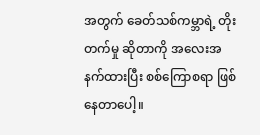အတွက် ခေတ်သစ်ကမ္ဘာရဲ့ တိုးတက်မှု ဆိုတာကို အလေးအနက်ထားပြီး စစ်ကြောစရာ ဖြစ်နေတာပေါ့။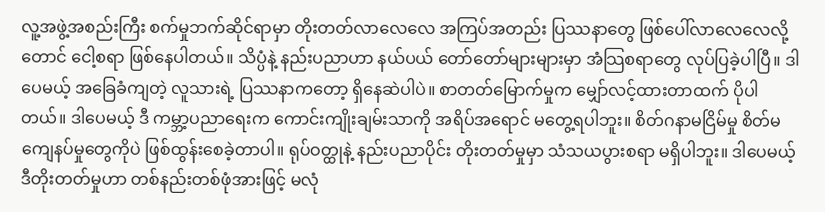လူ့အဖွဲ့အစည်းကြီး စက်မှုဘက်ဆိုင်ရာမှာ တိုးတတ်လာလေလေ အကြပ်အတည်း ပြဿနာတွေ ဖြစ်ပေါ်လာလေလေလို့တောင် ငေါ့စရာ ဖြစ်နေပါတယ်။ သိပ္ပံနဲ့ နည်းပညာဟာ နယ်ပယ် တော်တော်များများမှာ အံသြစရာတွေ လုပ်ပြခဲ့ပါပြီ။ ဒါပေမယ့် အခြေခံကျတဲ့ လူသားရဲ့ ပြဿနာကတော့ ရှိနေဆဲပါပဲ။ စာတတ်မြောက်မှုက မျှော်လင့်ထားတာထက် ပိုပါတယ်။ ဒါပေမယ့် ဒီ ကမ္ဘာ့ပညာရေးက ကောင်းကျိုးချမ်းသာကို အရိပ်အရောင် မတွေ့ရပါဘူး။ စိတ်ဂနာမငြိမ်မှု စိတ်မကျေနပ်မှုတွေကိုပဲ ဖြစ်ထွန်းစေခဲ့တာပါ။ ရုပ်ဝတ္ထုနဲ့ နည်းပညာပိုင်း တိုးတတ်မှုမှာ သံသယပွားစရာ မရှိပါဘူး။ ဒါပေမယ့် ဒီတိုးတတ်မှုဟာ တစ်နည်းတစ်ဖုံအားဖြင့် မလုံ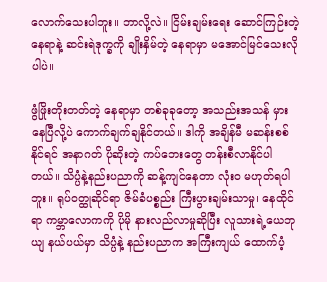လောက်သေးပါဘူး။ ဘာလို့လဲ။ ငြိမ်းချမ်းရေး ဆောင်ကြဉ်းတဲ့ နေရာနဲ့ ဆင်းရဲဒုက္ခကို ချိုးနှိမ်တဲ့ နေရာမှာ မအောင်မြင်သေးလိုပါပဲ။

ဖွံဖြိုးတိုးတတ်တဲ့ နေရာမှာ တစ်ခုခုတော့ အသည်းအသန် မှားနေပြီလို့ပဲ ကောက်ချက်ချနိုင်တယ်။ ဒါကို အချိန်မီ မဆန်းစစ်နိုင်ရင် အနာဂတ် ပိုဆိုးတဲ့ ကပ်ဘေးတွေ တန်းစီလာနိုင်ပါတယ်။ သိပ္ပံနဲ့နည်းပညာကို ဆန့်ကျင်နေတာ လုံး၀ မဟုတ်ရပါဘူး။ ရုပ်ဝတ္ထုဆိုင်ရာ ဇိမ်ခံပစ္စည်း ကြီးပွားချမ်းသာမှု၊ နေထိုင်ရာ ကမ္ဘာလောကကို ပိုမို နားလည်လာမှုဆိုပြီး လူသားရဲ့ယေဘုယျ နယ်ပယ်မှာ သိပ္ပံနဲ့ နည်းပညာက အကြီးကျယ် ထောက်ပံ့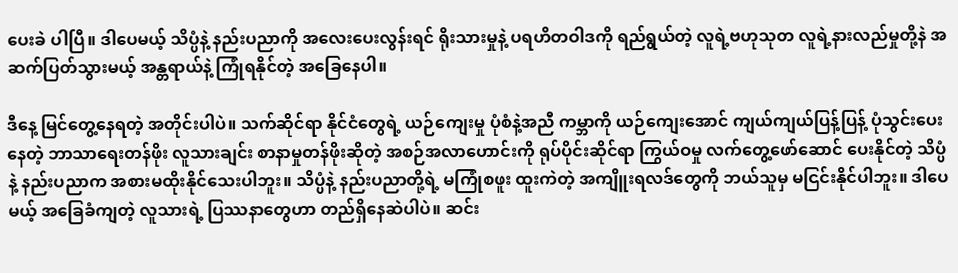ပေးခဲ ပါပြီ။ ဒါပေမယ့် သိပ္ပံနဲ့ နည်းပညာကို အလေးပေးလွန်းရင် ရိုးသားမှုနဲ့ ပရဟိတဝါဒကို ရည်ရွယ်တဲ့ လူရဲ့ဗဟုသုတ လူရဲ့နားလည်မှုတို့နဲ အဆက်ပြတ်သွားမယ့် အန္တရာယ်နဲ့ ကြုံရနိုင်တဲ့ အခြေနေပါ။

ဒီနေ့ မြင်တွေ့နေရတဲ့ အတိုင်းပါပဲ။ သက်ဆိုင်ရာ နိုင်ငံတွေရဲ့ ယဉ်ကျေးမှု ပုံစံနဲ့အညီ ကမ္ဘာကို ယဉ်ကျေးအောင် ကျယ်ကျယ်ပြန့်ပြန့် ပုံသွင်းပေးနေတဲ့ ဘာသာရေးတန်ဖိုး လူသားချင်း စာနာမှုတန်ဖိုးဆိုတဲ့ အစဉ်အလာဟောင်းကို ရုပ်ပိုင်းဆိုင်ရာ ကြွယ်ဝမှု လက်တွေ့ဖော်ဆောင် ပေးနိုင်တဲ့ သိပ္ပံနဲ့ နည်းပညာက အစားမထိုးနိုင်သေးပါဘူး။ သိပ္ပံနဲ့ နည်းပညာတို့ရဲ့ မကြုံစဖူး ထူးကဲတဲ့ အကျိူးရလဒ်တွေကို ဘယ်သူမှ မငြင်းနိုင်ပါဘူး။ ဒါပေမယ့် အခြေခံကျတဲ့ လူသားရဲ့ ပြဿနာတွေဟာ တည်ရှိနေဆဲပါပဲ။ ဆင်း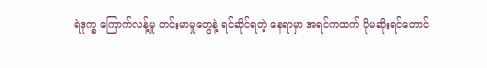ရဲဒုက္ခ ကြောက်လန့်မှု တင်းမာမှုတွေနဲ့ ရင်ဆိုင်ရတဲ့ နေရာမှာ အရင်ကထက် ပိုမဆိုးရင်တောင်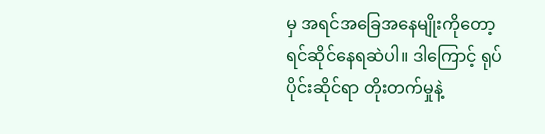မှ အရင်အခြေအနေမျိုးကိုတော့ ရင်ဆိုင်နေရဆဲပါ။ ဒါကြောင့် ရုပ်ပိုင်းဆိုင်ရာ တိုးတက်မှုနဲ့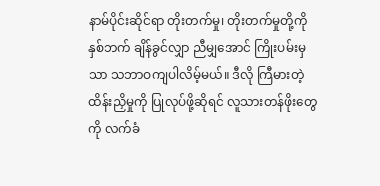နာမ်ပိုင်းဆိုင်ရာ တိုးတက်မှု၊ တိုးတက်မှုတို့ကို နှစ်ဘက် ချိန်ခွင်လျှာ ညီမျှအောင် ကြိုးပမ်းမှသာ သဘာဝကျပါလိမ့်မယ်။ ဒီလို ကြီမားတဲ့ ထိန်းညှိမှုကို ပြုလုပ်ဖို့ဆိုရင် လူသားတန်ဖိုးတွေကို လက်ခံ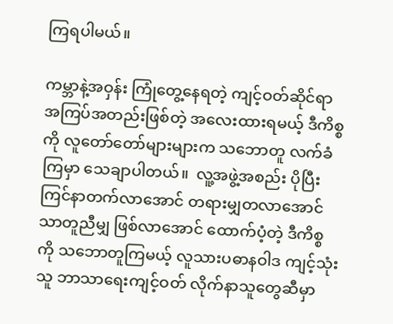ကြရပါမယ်။

ကမ္ဘာနဲ့အဝှန်း ကြုံတွေ့နေရတဲ့ ကျင့်ဝတ်ဆိုင်ရာ အကြပ်အတည်းဖြစ်တဲ့ အလေးထားရမယ့် ဒီကိစ္စကို လူတော်တော်များများက သဘောတူ လက်ခံကြမှာ သေချာပါတယ်။  လူ့အဖွဲ့အစည်း ပိုပြီး ကြင်နာတက်လာအောင် တရားမျှတလာအောင် သာတူညီမျှ ဖြစ်လာအောင် ထောက်ပံ့တဲ့ ဒီကိစ္စကို သဘောတူကြမယ့် လူသားပဓာနဝါဒ ကျင့်သုံးသူ ဘာသာရေးကျင့်ဝတ် လိုက်နာသူတွေဆီမှာ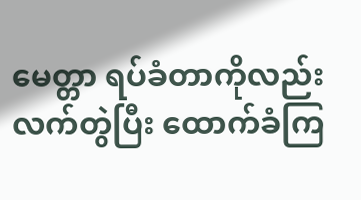မေတ္တာ ရပ်ခံတာကိုလည်း လက်တွဲပြီး ထောက်ခံကြ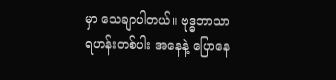မှာ သေချာပါတယ်။ ဗုဒ္ဓဘာသာ ရဟန်းတစ်ပါး အနေနဲ့ ပြောနေ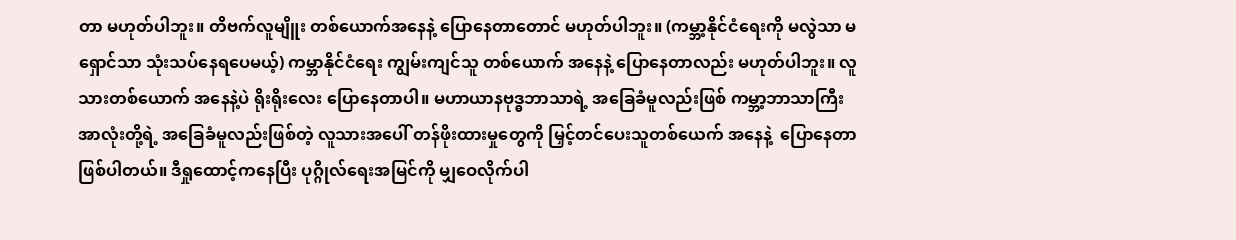တာ မဟုတ်ပါဘူး။ တိဗက်လူမျိူး တစ်ယောက်အနေနဲ့ ပြောနေတာတောင် မဟုတ်ပါဘူး။ (ကမ္ဘာ့နိုင်ငံရေးကို မလွဲသာ မရှောင်သာ သုံးသပ်နေရပေမယ့်) ကမ္ဘာနိုင်ငံရေး ကျွမ်းကျင်သူ တစ်ယောက် အနေနဲ့ ပြောနေတာလည်း မဟုတ်ပါဘူး။ လူသားတစ်ယောက် အနေနဲ့ပဲ ရိုးရိုးလေး ပြောနေတာပါ။ မဟာယာနဗုဒ္ဓဘာသာရဲ့ အခြေခံမူလည်းဖြစ် ကမ္ဘာ့ဘာသာကြီး အာလုံးတို့ရဲ့ အခြေခံမူလည်းဖြစ်တဲ့ လူသားအပေါ် တန်ဖိုးထားမှုတွေကို မြှင့်တင်ပေးသူတစ်ယေက် အနေနဲ့  ပြောနေတာ ဖြစ်ပါတယ်။ ဒီရှုထောင့်ကနေပြီး ပုဂ္ဂိုလ်ရေးအမြင်ကို မျှဝေလိုက်ပါ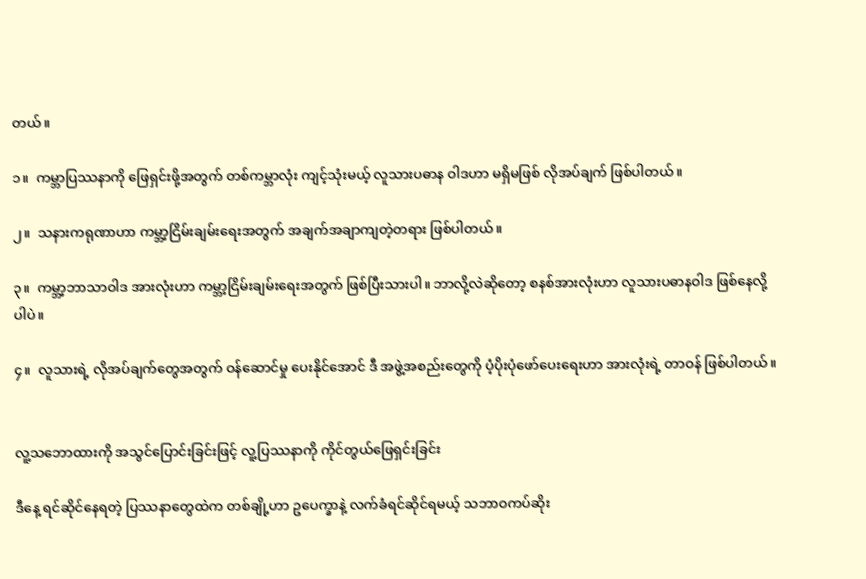တယ်။

၁။  ကမ္ဘာပြဿနာကို ဖြေရှင်းဖို့အတွက် တစ်ကမ္ဘာလုံး ကျင့်သုံးမယ့် လူသားပဓာန ဝါဒဟာ မရှိမဖြစ် လိုအပ်ချက် ဖြစ်ပါတယ်။

၂။  သနားကရုဏာဟာ ကမ္ဘာ့ငြိမ်းချမ်းရေးအတွက် အချက်အချာကျတဲ့တရား ဖြစ်ပါတယ်။

၃။  ကမ္ဘာ့ဘာသာဝါဒ အားလုံးဟာ ကမ္ဘာ့ငြိမ်းချမ်းရေးအတွက် ဖြစ်ပြီးသားပါ။ ဘာလို့လဲဆိုတော့ စနစ်အားလုံးဟာ လူသားပဓာနဝါဒ ဖြစ်နေလို့ပါပဲ။

၄။  လူသားရဲ့ လိုအပ်ချက်တွေအတွက် ဝန်ဆောင်မှု ပေးနိုင်အောင် ဒီ အဖွဲ့အစည်းတွေကို ပံ့ပိုးပုံဖော်ပေးရေးဟာ အားလုံးရဲ့ တာဝန် ဖြစ်ပါတယ်။


လူ့သဘောထားကို အသွင်ပြောင်းခြင်းဖြင့် လူ့ပြဿနာကို ကိုင်တွယ်ဖြေရှင်းခြင်း

ဒီနေ့ ရင်ဆိုင်နေရတဲ့ ပြဿနာတွေထဲက တစ်ချို့ဟာ ဥပေက္ခာနဲ့ လက်ခံရင်ဆိုင်ရမယ့် သဘာဝကပ်ဆိုး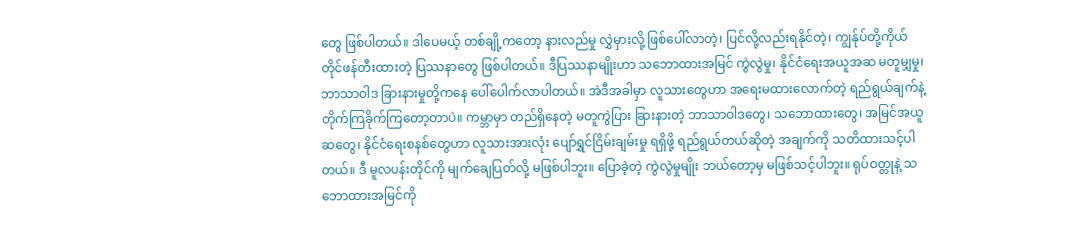တွေ ဖြစ်ပါတယ်။ ဒါပေမယ့် တစ်ချို့ကတော့ နားလည်မှု လွှဲမှားလို့ ဖြစ်ပေါ်လာတဲ့၊ ပြင်လို့လည်းရနိုင်တဲ့၊ ကျွန်ုပ်တို့ကိုယ် တိုင်ဖန်တီးထားတဲ့ ပြဿနာတွေ ဖြစ်ပါတယ်။ ဒီပြဿနာမျိုးဟာ သဘောထားအမြင် ကွဲလွဲမှု၊ နိုင်ငံရေးအယူအဆ မတူမျှမှု၊ ဘာသာဝါဒ ခြားနားမှုတို့ကနေ ပေါ်ပေါက်လာပါတယ်။ အဲဒီအခါမှာ လူသားတွေဟာ အရေးမထားလောက်တဲ့ ရည်ရွယ်ချက်နဲ့ တိုက်ကြခိုက်ကြတော့တာပဲ။ ကမ္ဘာမှာ တည်ရှိနေတဲ့ မတူကွဲပြား ခြားနားတဲ့ ဘာသာဝါဒတွေ၊ သဘောထားတွေ၊ အမြင်အယူဆတွေ၊ နိုင်ငံရေးစနစ်တွေဟာ လူသားအားလုံး ပျော်ရွှင်ငြိမ်းချမ်းမှု ရရှိဖို့ ရည်ရွယ်တယ်ဆိုတဲ့ အချက်ကို သတိထားသင့်ပါတယ်။ ဒီ မူလပန်းတိုင်ကို မျက်ချေပြတ်လို့ မဖြစ်ပါဘူး။ ပြောခဲ့တဲ့ ကွဲလွဲမှုမျိုး ဘယ်တော့မှ မဖြစ်သင့်ပါဘူး။ ရုပ်ဝတ္တုနဲ့ သဘောထားအမြင်ကို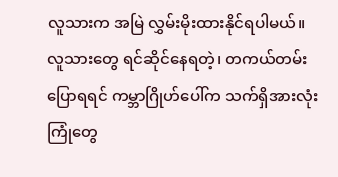လူသားက အမြဲ လွှမ်းမိုးထားနိုင်ရပါမယ်။ လူသားတွေ ရင်ဆိုင်နေရတဲ့၊ တကယ်တမ်းပြောရရင် ကမ္ဘာဂြိုဟ်ပေါ်က သက်ရှိအားလုံး ကြုံတွေ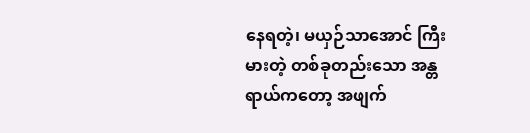နေရတဲ့၊ မယှဉ်သာအောင် ကြီးမားတဲ့ တစ်ခုတည်းသော အန္တရာယ်ကတော့ အဖျက်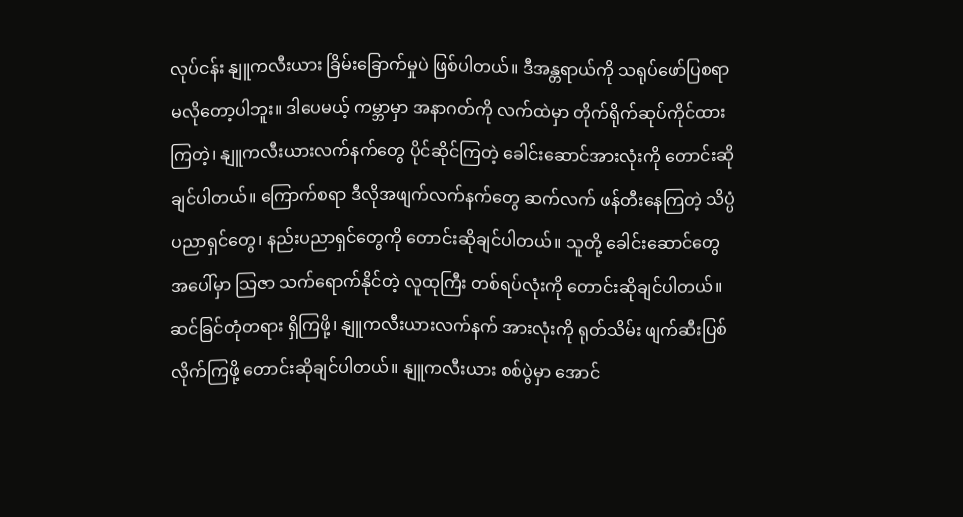လုပ်ငန်း နျူကလီးယား ခြိမ်းခြောက်မှုပဲ ဖြစ်ပါတယ်။ ဒီအန္တရာယ်ကို သရုပ်ဖော်ပြစရာ မလိုတော့ပါဘူး။ ဒါပေမယ့် ကမ္ဘာမှာ အနာဂတ်ကို လက်ထဲမှာ တိုက်ရိုက်ဆုပ်ကိုင်ထားကြတဲ့၊ နျူကလီးယားလက်နက်တွေ ပိုင်ဆိုင်ကြတဲ့ ခေါင်းဆောင်အားလုံးကို တောင်းဆိုချင်ပါတယ်။ ကြောက်စရာ ဒီလိုအဖျက်လက်နက်တွေ ဆက်လက် ဖန်တီးနေကြတဲ့ သိပ္ပံပညာရှင်တွေ၊ နည်းပညာရှင်တွေကို တောင်းဆိုချင်ပါတယ်။ သူတို့ ခေါင်းဆောင်တွေ အပေါ်မှာ သြဇာ သက်ရောက်နိုင်တဲ့ လူထုကြီး တစ်ရပ်လုံးကို တောင်းဆိုချင်ပါတယ်။ ဆင်ခြင်တုံတရား ရှိကြဖို့၊ နျူကလီးယားလက်နက် အားလုံးကို ရုတ်သိမ်း ဖျက်ဆီးပြစ်လိုက်ကြဖို့ တောင်းဆိုချင်ပါတယ်။ နျူကလီးယား စစ်ပွဲမှာ အောင်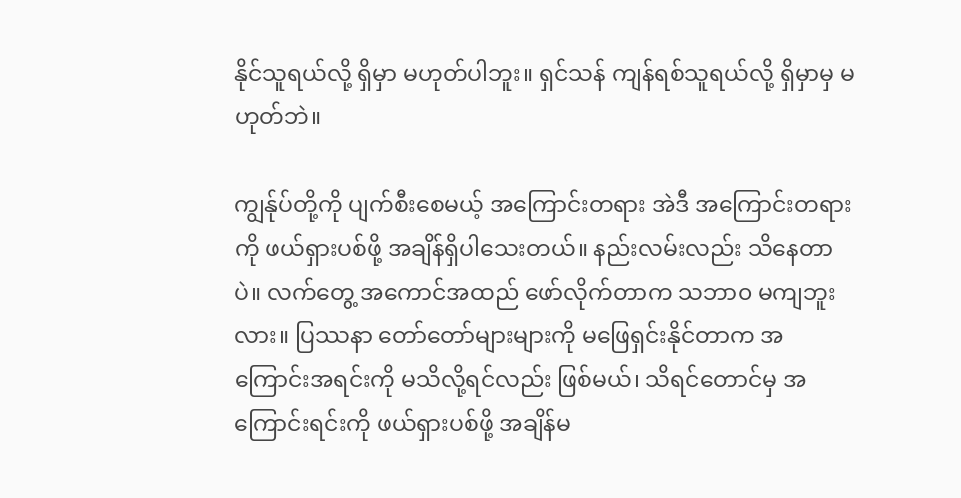နိုင်သူရယ်လို့ ရှိမှာ မဟုတ်ပါဘူး။ ရှင်သန် ကျန်ရစ်သူရယ်လို့ ရှိမှာမှ မဟုတ်ဘဲ။

ကျွန်ုပ်တို့ကို ပျက်စီးစေမယ့် အကြောင်းတရား အဲဒီ အကြောင်းတရားကို ဖယ်ရှားပစ်ဖို့ အချိန်ရှိပါသေးတယ်။ နည်းလမ်းလည်း သိနေတာပဲ။ လက်တွေ့ အကောင်အထည် ဖော်လိုက်တာက သဘာ၀ မကျဘူးလား။ ပြဿနာ တော်တော်များများကို မဖြေရှင်းနိုင်တာက အကြောင်းအရင်းကို မသိလို့ရင်လည်း ဖြစ်မယ်၊ သိရင်တောင်မှ အကြောင်းရင်းကို ဖယ်ရှားပစ်ဖို့ အချိန်မ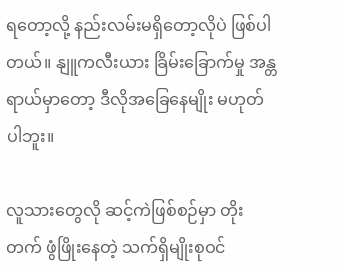ရတော့လို့ နည်းလမ်းမရှိတော့လိုပဲ ဖြစ်ပါတယ်။ နျူကလီးယား ခြိမ်းခြောက်မှု အန္တရာယ်မှာတော့ ဒီလိုအခြေနေမျိုး မဟုတ်ပါဘူး။

လူသားတွေလို ဆင့်ကဲဖြစ်စဉ်မှာ တိုးတက် ဖွံဖြိုးနေတဲ့ သက်ရှိမျိုးစုဝင်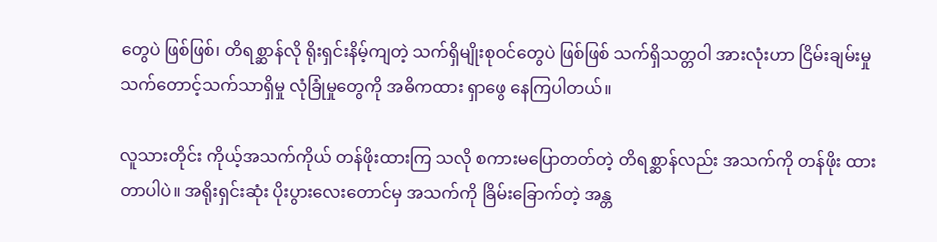တွေပဲ ဖြစ်ဖြစ်၊ တိရစ္ဆာန်လို ရိုးရှင်းနိမ့်ကျတဲ့ သက်ရှိမျိုးစုဝင်တွေပဲ ဖြစ်ဖြစ် သက်ရှိသတ္တဝါ အားလုံးဟာ ငြိမ်းချမ်းမှု သက်တောင့်သက်သာရှိမှု လုံခြုံမှုတွေကို အဓိကထား ရှာဖွေ နေကြပါတယ်။

လူသားတိုင်း ကိုယ့်အသက်ကိုယ် တန်ဖိုးထားကြ သလို စကားမပြောတတ်တဲ့ တိရစ္ဆာန်လည်း အသက်ကို တန်ဖိုး ထားတာပါပဲ။ အရိုးရှင်းဆုံး ပိုးပွားလေးတောင်မှ အသက်ကို ခြိမ်းခြောက်တဲ့ အန္တ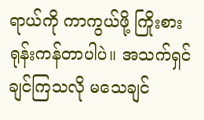ရာယ်ကို ကာကွယ်ဖို့ ကြိုးစားရုန်းကန်တာပါပဲ။ အသက်ရှင်ချင်ကြသလို မသေချင်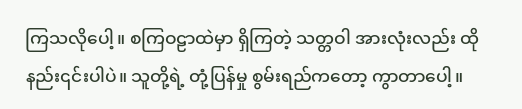ကြသလိုပေါ့။ စကြဝဠာထဲမှာ ရှိကြတဲ့ သတ္တဝါ အားလုံးလည်း ထိုနည်း၎င်းပါပဲ။ သူတို့ရဲ့ တုံ့ပြန်မှု စွမ်းရည်ကတော့ ကွာတာပေါ့။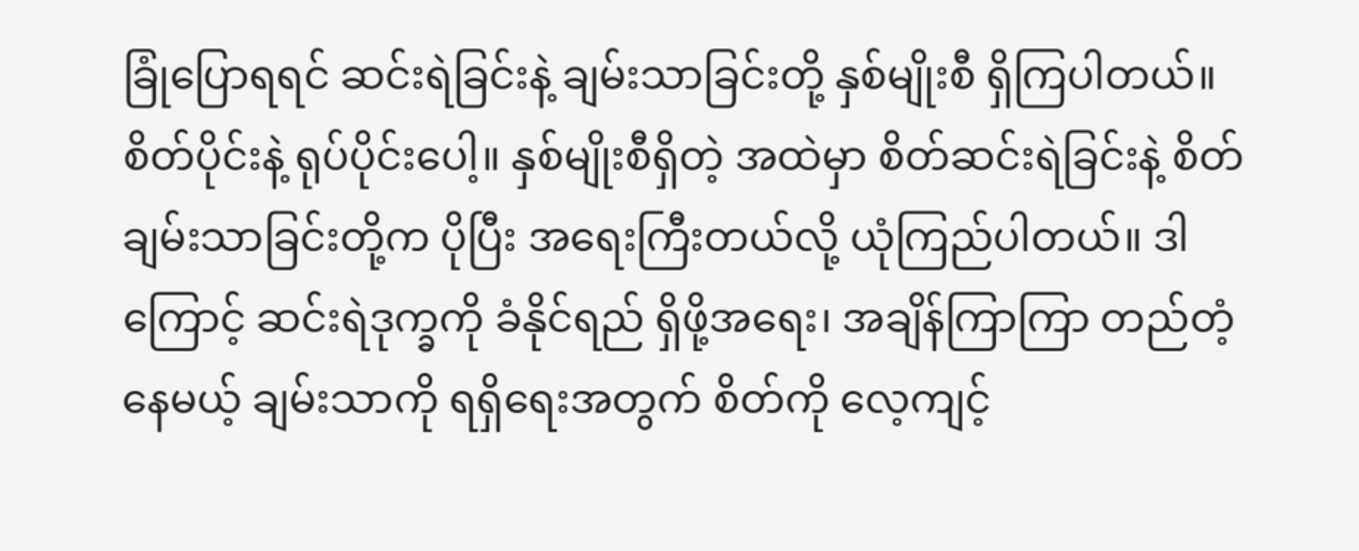ခြုံပြောရရင် ဆင်းရဲခြင်းနဲ့ ချမ်းသာခြင်းတို့ နှစ်မျိုးစီ ရှိကြပါတယ်။ စိတ်ပိုင်းနဲ့ ရုပ်ပိုင်းပေါ့။ နှစ်မျိုးစီရှိတဲ့ အထဲမှာ စိတ်ဆင်းရဲခြင်းနဲ့ စိတ်ချမ်းသာခြင်းတို့က ပိုပြီး အရေးကြီးတယ်လို့ ယုံကြည်ပါတယ်။ ဒါကြောင့် ဆင်းရဲဒုက္ခကို ခံနိုင်ရည် ရှိဖို့အရေး၊ အချိန်ကြာကြာ တည်တံ့နေမယ့် ချမ်းသာကို ရရှိရေးအတွက် စိတ်ကို လေ့ကျင့်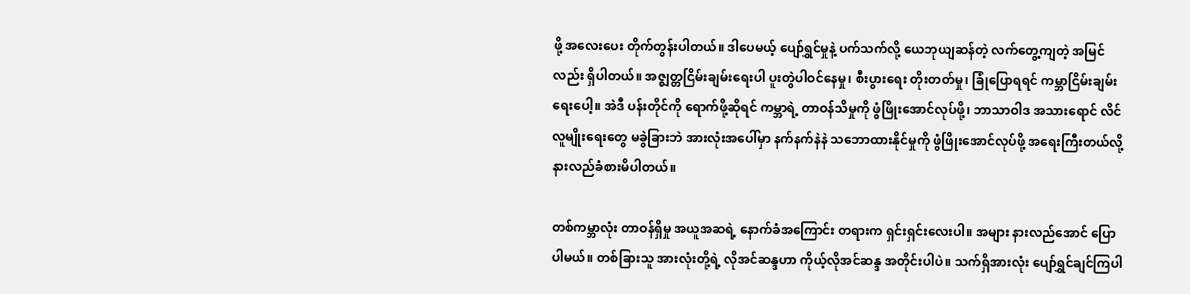ဖို့ အလေးပေး တိုက်တွန်းပါတယ်။ ဒါပေမယ့် ပျော်ရွှင်မှုနဲ့ ပက်သက်လို့ ယေဘုယျဆန်တဲ့ လက်တွေ့ကျတဲ့ အမြင်လည်း ရှိပါတယ်။ အဇ္ဈတ္တငြိမ်းချမ်းရေးပါ ပူးတွဲပါဝင်နေမှု၊ စီးပွားရေး တိုးတတ်မှု၊ ခြုံပြောရရင် ကမ္ဘာငြိမ်းချမ်းရေးပေါ့။ အဲဒီ ပန်းတိုင်ကို ရောက်ဖို့ဆိုရင် ကမ္ဘာရဲ့ တာဝန်သိမှုကို ဖွံဖြိုးအောင်လုပ်ဖို့၊ ဘာသာဝါဒ အသားရောင် လိင် လူမျိုးရေးတွေ မခွဲခြားဘဲ အားလုံးအပေါ်မှာ နက်နက်နဲနဲ သဘောထားနိုင်မှုကို ဖွံဖြိုးအောင်လုပ်ဖို့ အရေးကြီးတယ်လို့ နားလည်ခံစားမိပါတယ်။

တစ်ကမ္ဘာလုံး တာဝန်ရှိမှု အယူအဆရဲ့ နောက်ခံအကြောင်း တရားက ရှင်းရှင်းလေးပါ။ အများ နားလည်အောင် ပြောပါမယ်။ တစ်ခြားသူ အားလုံးတို့ရဲ့ လိုအင်ဆန္ဒဟာ ကိုယ့်လိုအင်ဆန္ဒ အတိုင်းပါပဲ။ သက်ရှိအားလုံး ပျော်ရွှင်ချင်ကြပါ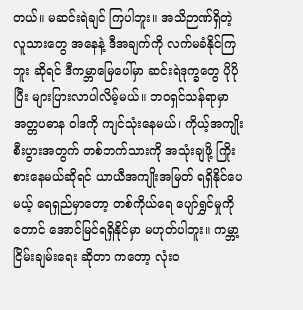တယ်။ မဆင်းရဲချင် ကြပါဘူး။ အသိဉာဏ်ရှိတဲ့ လူသားတွေ အနေနဲ့ ဒီအချက်ကို လက်မခံနိုင်ကြဘူး ဆိုရင် ဒီကမ္ဘာမြေပေါ်မှာ ဆင်းရဲဒုက္ခတွေ ပိုပိုပြီး များပြားလာပါလိမ့်မယ်။ ဘဝရှင်သန်ရာမှာ အတ္တပဓာန ဝါဒကို ကျင်သုံးနေမယ်၊ ကိုယ့်အကျိုးစီးပွားအတွက် တစ်ဘက်သားကို အသုံးချဖို့ ကြိုးစားနေမယ်ဆိုရင် ယာယီအကျိုးအမြတ် ရရှိနိုင်ပေမယ့် ရေရှည်မှာတော့ တစ်ကိုယ်ရေ ပျော်ရွှင်မှုကိုတောင် အောင်မြင်ရရှိနိုင်မှာ မဟုတ်ပါဘူး။ ကမ္ဘာ့ငြိမ်းချမ်းရေး ဆိုတာ ကတော့ လုံး၀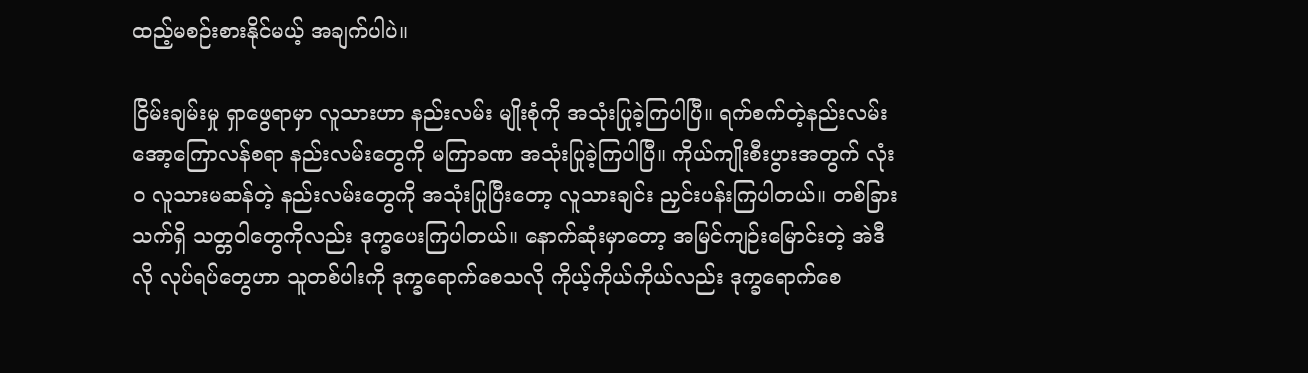ထည့်မစဉ်းစားနိုင်မယ့် အချက်ပါပဲ။

ငြိမ်းချမ်းမှု ရှာဖွေရာမှာ လူသားဟာ နည်းလမ်း မျိုးစုံကို အသုံးပြုခဲ့ကြပါပြီ။ ရက်စက်တဲ့နည်းလမ်း အော့ကြောလန်စရာ နည်းလမ်းတွေကို မကြာခဏ အသုံးပြုခဲ့ကြပါပြီ။ ကိုယ်ကျိုးစီးပွားအတွက် လုံး၀ လူသားမဆန်တဲ့ နည်းလမ်းတွေကို အသုံးပြုပြီးတော့ လူသားချင်း ညှင်းပန်းကြပါတယ်။ တစ်ခြား သက်ရှိ သတ္တဝါတွေကိုလည်း ဒုက္ခပေးကြပါတယ်။ နောက်ဆုံးမှာတော့ အမြင်ကျဉ်းမြောင်းတဲ့ အဲဒီလို လုပ်ရပ်တွေဟာ သူတစ်ပါးကို ဒုက္ခရောက်စေသလို ကိုယ့်ကိုယ်ကိုယ်လည်း ဒုက္ခရောက်စေ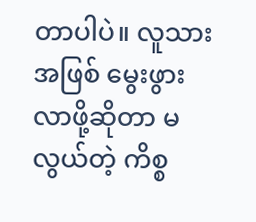တာပါပဲ။ လူသားအဖြစ် မွေးဖွားလာဖို့ဆိုတာ မလွယ်တဲ့ ကိစ္စ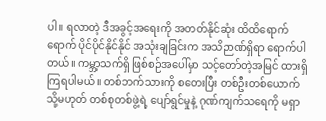ပါ။ ရလာတဲ့ ဒီအခွင့်အရေးကို အတတ်နိုင်ဆုံး ထိထိရောက်ရောက် ပိုင်ပိုင်နိုင်နိုင် အသုံးချခြင်းက အသိဉာဏ်ရှိရာ ရောက်ပါတယ်။ ကမ္ဘာ့သက်ရှိ ဖြစ်စဉ်အပေါ်မှာ သင့်တော်တဲ့အမြင် ထားရှိကြရပါမယ်။ တစ်ဘက်သားကို စတေးပြီး တစ်ဦးတစ်ယောက် သို့မဟုတ် တစ်စုတစ်ဖွဲ့ရဲ့ ပျော်ရွင်မှုနဲ့ ဂုဏ်ကျက်သရေကို မရှာ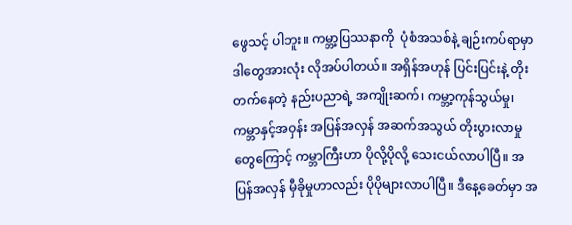ဖွေသင့် ပါဘူး။ ကမ္ဘာ့ပြဿနာကို  ပုံစံအသစ်နဲ့ ချဉ်းကပ်ရာမှာ ဒါတွေအားလုံး လိုအပ်ပါတယ်။ အရှိန်အဟုန် ပြင်းပြင်းနဲ့ တိုးတက်နေတဲ့ နည်းပညာရဲ့ အကျိုးဆက်၊ ကမ္ဘာ့ကုန်သွယ်မှု၊ ကမ္ဘာနှင့်အဝှန်း အပြန်အလှန် အဆက်အသွယ် တိုးပွားလာမှုတွေကြောင့် ကမ္ဘာကြီးဟာ ပိုလို့ပိုလို့ သေးငယ်လာပါပြီ။ အပြန်အလှန် မှီခိုမှုဟာလည်း ပိုပိုများလာပါပြီ။ ဒီနေ့ခေတ်မှာ အ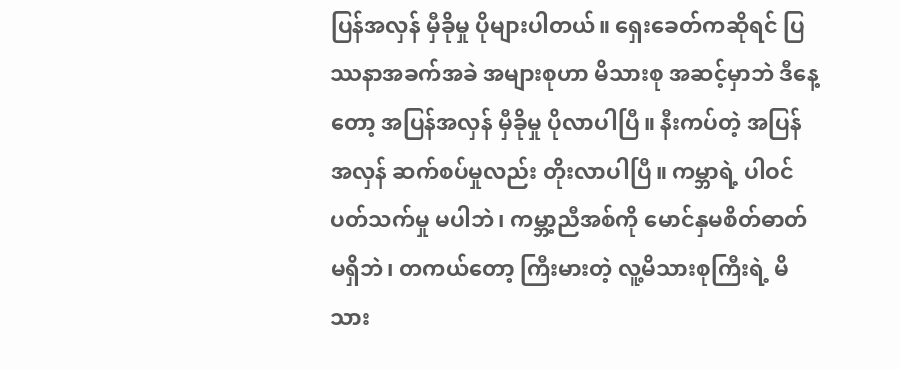ပြန်အလှန် မှီခိုမှု ပိုများပါတယ်။ ရှေးခေတ်ကဆိုရင် ပြဿနာအခက်အခဲ အများစုဟာ မိသားစု အဆင့်မှာဘဲ ဒီနေ့တော့ အပြန်အလှန် မှီခိုမှု ပိုလာပါပြီ။ နီးကပ်တဲ့ အပြန်အလှန် ဆက်စပ်မှုလည်း တိုးလာပါပြီ။ ကမ္ဘာရဲ့ ပါဝင်ပတ်သက်မှု မပါဘဲ၊ ကမ္ဘာ့ညီအစ်ကို မောင်နှမစိတ်ဓာတ် မရှိဘဲ၊ တကယ်တော့ ကြီးမားတဲ့ လူ့မိသားစုကြီးရဲ့ မိသား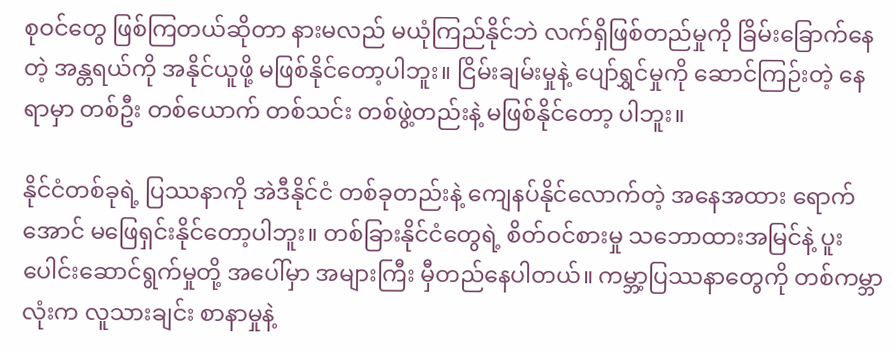စုဝင်တွေ ဖြစ်ကြတယ်ဆိုတာ နားမလည် မယုံကြည်နိုင်ဘဲ လက်ရှိဖြစ်တည်မှုကို ခြိမ်းခြောက်နေတဲ့ အန္တရယ်ကို အနိုင်ယူဖို့ မဖြစ်နိုင်တော့ပါဘူး။ ငြိမ်းချမ်းမှုနဲ့ ပျော်ရွှင်မှုကို ဆောင်ကြဉ်းတဲ့ နေရာမှာ တစ်ဦး တစ်ယောက် တစ်သင်း တစ်ဖွဲ့တည်းနဲ့ မဖြစ်နိုင်တော့ ပါဘူး။

နိုင်ငံတစ်ခုရဲ့ ပြဿနာကို အဲဒီနိုင်ငံ တစ်ခုတည်းနဲ့ ကျေနပ်နိုင်လောက်တဲ့ အနေအထား ရောက်အောင် မဖြေရှင်းနိုင်တော့ပါဘူး။ တစ်ခြားနိုင်ငံတွေရဲ့ စိတ်ဝင်စားမှု သဘောထားအမြင်နဲ့ ပူးပေါင်းဆောင်ရွက်မှုတို့ အပေါ်မှာ အများကြီး မှီတည်နေပါတယ်။ ကမ္ဘာ့ပြဿနာတွေကို တစ်ကမ္ဘာလုံးက လူသားချင်း စာနာမှုနဲ့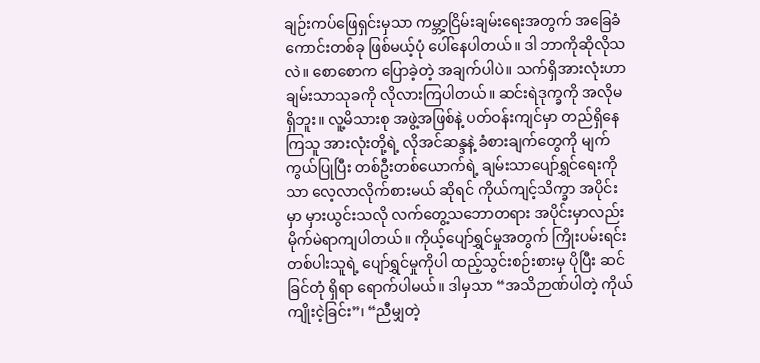ချဉ်းကပ်ဖြေရှင်းမှသာ ကမ္ဘာ့ငြိမ်းချမ်းရေးအတွက် အခြေခံကောင်းတစ်ခု ဖြစ်မယ့်ပုံ ပေါ်နေပါတယ်။ ဒါ ဘာကိုဆိုလိုသလဲ။ စောစောက ပြောခဲ့တဲ့ အချက်ပါပဲ။ သက်ရှိအားလုံးဟာ ချမ်းသာသုခကို လိုလားကြပါတယ်။ ဆင်းရဲဒုက္ခကို အလိုမရှိဘူး။ လူ့မိသားစု အဖွဲ့အဖြစ်နဲ့ ပတ်ဝန်းကျင်မှာ တည်ရှိနေကြသူ အားလုံးတို့ရဲ့ လိုအင်ဆန္ဒနဲ့ ခံစားချက်တွေကို မျက်ကွယ်ပြုပြီး တစ်ဦးတစ်ယောက်ရဲ့ ချမ်းသာပျော်ရွှင်ရေးကိုသာ လေ့လာလိုက်စားမယ် ဆိုရင် ကိုယ်ကျင့်သိက္ခာ အပိုင်းမှာ မှားယွင်းသလို လက်တွေ့သဘောတရား အပိုင်းမှာလည်း မိုက်မဲရာကျပါတယ်။ ကိုယ့်ပျော်ရွှင်မှုအတွက် ကြိုးပမ်းရင်း တစ်ပါးသူရဲ့ ပျော်ရွှင်မှုကိုပါ ထည့်သွင်းစဉ်းစားမှ ပိုပြီး ဆင်ခြင်တုံ ရှိရာ ရောက်ပါမယ်။ ဒါမှသာ “အသိဉာဏ်ပါတဲ့ ကိုယ်ကျိုးငဲ့ခြင်း”၊ “ညီမျှတဲ့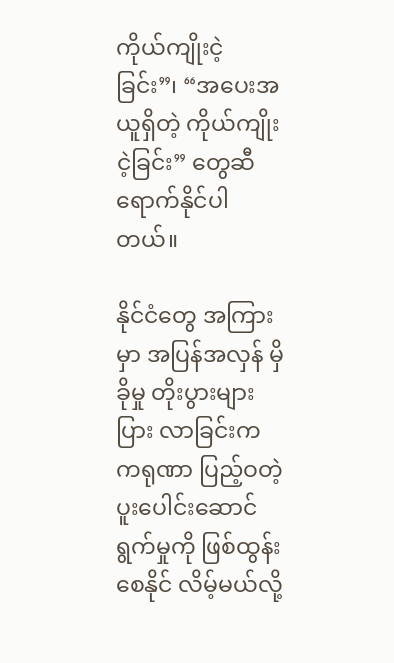ကိုယ်ကျိုးငဲ့ခြင်း”၊ “အပေးအယူရှိတဲ့ ကိုယ်ကျိုးငဲ့ခြင်း” တွေဆီရောက်နိုင်ပါတယ်။

နိုင်ငံတွေ အကြားမှာ အပြန်အလှန် မှိခိုမှု တိုးပွားများပြား လာခြင်းက ကရုဏာ ပြည့်ဝတဲ့ ပူးပေါင်းဆောင်ရွက်မှုကို ဖြစ်ထွန်းစေနိုင် လိမ့်မယ်လို့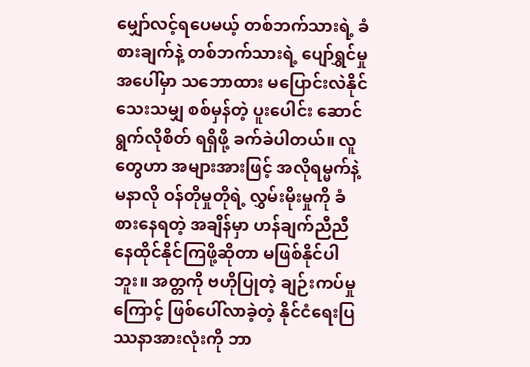မျှော်လင့်ရပေမယ့် တစ်ဘက်သားရဲ့ ခံစားချက်နဲ့ တစ်ဘက်သားရဲ့ ပျော်ရွှင်မှု အပေါ်မှာ သဘောထား မပြောင်းလဲနိုင်သေးသမျှ စစ်မှန်တဲ့ ပူးပေါင်း ဆောင်ရွက်လိုစိတ် ရရှိဖို့ ခက်ခဲပါတယ်။ လူတွေဟာ အများအားဖြင့် အလိုရမ္မက်နဲ့ မနာလို ဝန်တိုမှုတိုရဲ့ လွှမ်းမိုးမှုကို ခံစားနေရတဲ့ အချိန်မှာ ဟန်ချက်ညီညီ နေထိုင်နိုင်ကြဖို့ဆိုတာ မဖြစ်နိုင်ပါဘူး။ အတ္တကို ဗဟိုပြုတဲ့ ချဉ်းကပ်မှုကြောင့် ဖြစ်ပေါ်လာခဲ့တဲ့ နိုင်ငံရေးပြဿနာအားလုံးကို ဘာ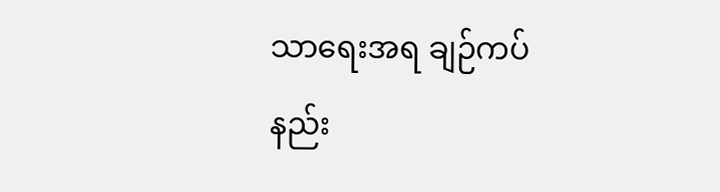သာရေးအရ ချဉ်ကပ်နည်း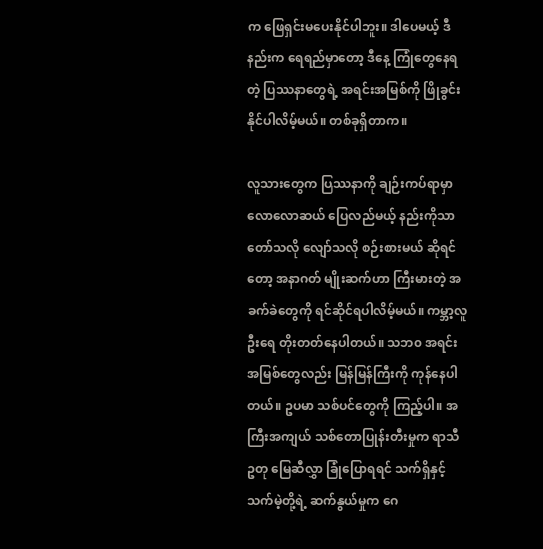က ဖြေရှင်းမပေးနိုင်ပါဘူး။ ဒါပေမယ့် ဒီနည်းက ရေရည်မှာတော့ ဒီနေ့ ကြုံတွေနေရတဲ့ ပြဿနာတွေရဲ့ အရင်းအမြစ်ကို ဖြိုခွင်းနိုင်ပါလိမ့်မယ်။ တစ်ခုရှိတာက။

လူသားတွေက ပြဿနာကို ချဉ်းကပ်ရာမှာ လောလောဆယ် ပြေလည်မယ့် နည်းကိုသာ တော်သလို လျော်သလို စဉ်းစားမယ် ဆိုရင်တော့ အနာဂတ် မျိုးဆက်ဟာ ကြီးမားတဲ့ အခက်ခဲတွေကို ရင်ဆိုင်ရပါလိမ့်မယ်။ ကမ္ဘာ့လူဦးရေ တိုးတတ်နေပါတယ်။ သဘ၀ အရင်းအမြစ်တွေလည်း မြန်မြန်ကြီးကို ကုန်နေပါတယ်။ ဥပမာ သစ်ပင်တွေကို ကြည့်ပါ။ အကြီးအကျယ် သစ်တောပြုန်းတီးမှုက ရာသီဥတု မြေဆီလွှာ ခြုံပြောရရင် သက်ရှိနှင့် သက်မဲ့တို့ရဲ့ ဆက်နွယ်မှုက ဂေ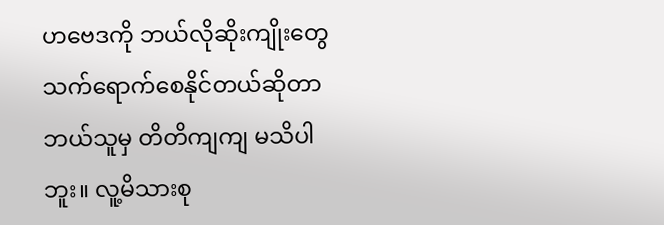ဟဗေဒကို ဘယ်လိုဆိုးကျိုးတွေ သက်ရောက်စေနိုင်တယ်ဆိုတာ ဘယ်သူမှ တိတိကျကျ မသိပါဘူး။ လူ့မိသားစု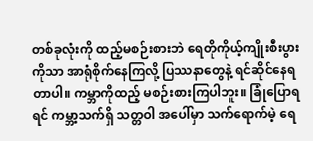တစ်ခုလုံးကို ထည့်မစဉ်းစားဘဲ ရေတိုကိုယ့်ကျိုးစီးပွားကိုသာ အာရုံစိုက်နေကြလို့ ပြဿနာတွေနဲ့ ရင်ဆိုင်နေရတာပါ။ ကမ္ဘာကိုထည့် မစဉ်းစားကြပါဘူး။ ခြုံပြောရရင် ကမ္ဘာ့သက်ရှိ သတ္တဝါ အပေါ်မှာ သက်ရောက်မဲ့ ရေ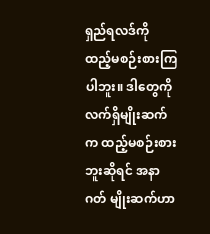ရှည်ရလဒ်ကို ထည့်မစဉ်းစားကြပါဘူး။ ဒါတွေကို လက်ရှိမျိုးဆက်က ထည့်မစဉ်းစားဘူးဆိုရင် အနာဂတ် မျိုးဆက်ဟာ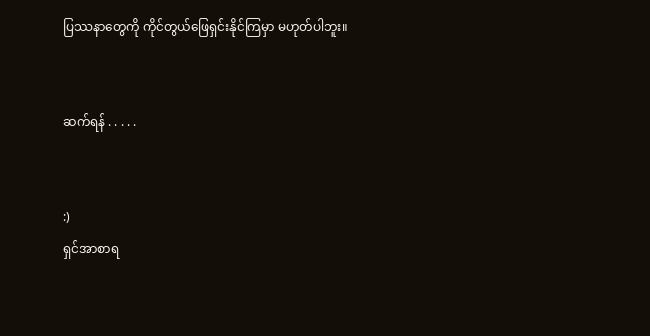ပြဿနာတွေကို ကိုင်တွယ်ဖြေရှင်းနိုင်ကြမှာ မဟုတ်ပါဘူး။


ဆက်ရန် . . . . .


:)
ရှင်အာစာရ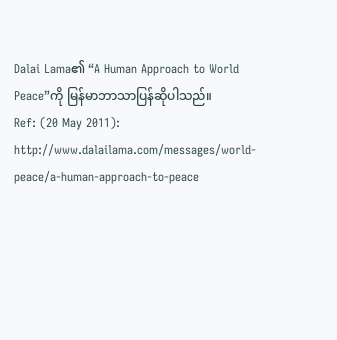Dalai Lama၏ “A Human Approach to World Peace”ကို မြန်မာဘာသာပြန်ဆိုပါသည်။
Ref: (20 May 2011):
http://www.dalailama.com/messages/world-peace/a-human-approach-to-peace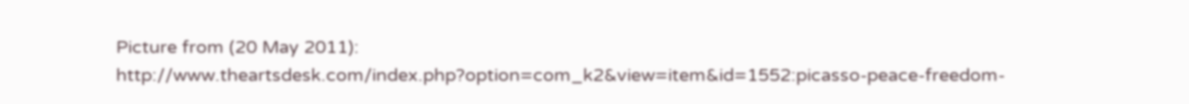Picture from (20 May 2011):
http://www.theartsdesk.com/index.php?option=com_k2&view=item&id=1552:picasso-peace-freedom-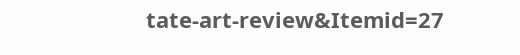tate-art-review&Itemid=27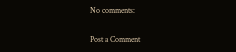No comments:

Post a Comment